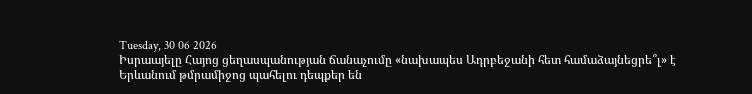Tuesday, 30 06 2026
Իսրաայելը Հայոց ցեղասպանության ճանաչումը «նախապես Ադրբեջանի հետ համաձայնեցրե՞լ» է
Երևանում թմրամիջոց պահելու դեպքեր են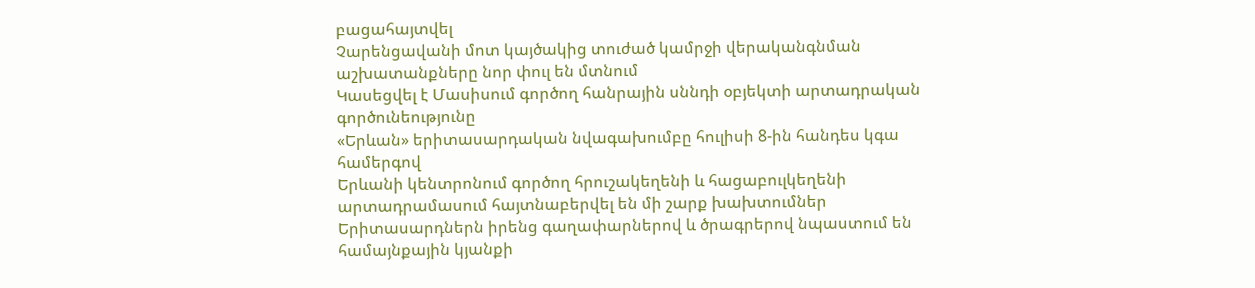բացահայտվել
Չարենցավանի մոտ կայծակից տուժած կամրջի վերականգնման աշխատանքները նոր փուլ են մտնում
Կասեցվել է Մասիսում գործող հանրային սննդի օբյեկտի արտադրական գործունեությունը
«Երևան» երիտասարդական նվագախումբը հուլիսի 8-ին հանդես կգա համերգով
Երևանի կենտրոնում գործող հրուշակեղենի և հացաբուլկեղենի արտադրամասում հայտնաբերվել են մի շարք խախտումներ
Երիտասարդներն իրենց գաղափարներով և ծրագրերով նպաստում են համայնքային կյանքի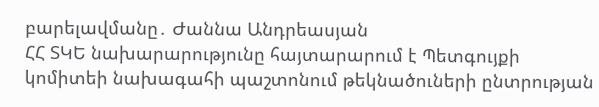բարելավմանը․ Ժաննա Անդրեասյան
ՀՀ ՏԿԵ նախարարությունը հայտարարում է Պետգույքի կոմիտեի նախագահի պաշտոնում թեկնածուների ընտրության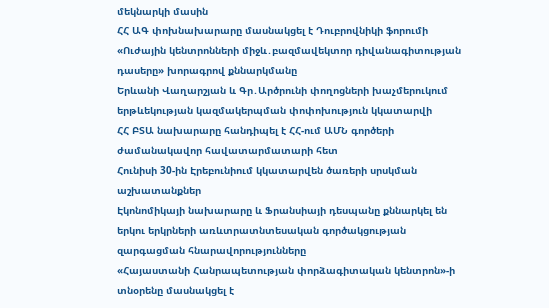մեկնարկի մասին
ՀՀ ԱԳ փոխնախարարը մասնակցել է Դուբրովնիկի ֆորումի «Ուժային կենտրոնների միջև․բազմավեկտոր դիվանագիտության դասերը» խորագրով քննարկմանը
Երևանի Վաղարշյան և Գր․Արծրունի փողոցների խաչմերուկում երթևեկության կազմակերպման փոփոխություն կկատարվի
ՀՀ ԲՏԱ նախարարը հանդիպել է ՀՀ-ում ԱՄՆ գործերի ժամանակավոր հավատարմատարի հետ
Հունիսի 30-ին Էրեբունիում կկատարվեն ծառերի սրսկման աշխատանքներ
Էկոնոմիկայի նախարարը և Ֆրանսիայի դեսպանը քննարկել են երկու երկրների առևտրատնտեսական գործակցության զարգացման հնարավորությունները
«Հայաստանի Հանրապետության փորձագիտական կենտրոն»-ի տնօրենը մասնակցել է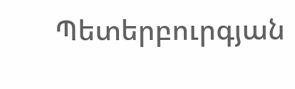Պետերբուրգյան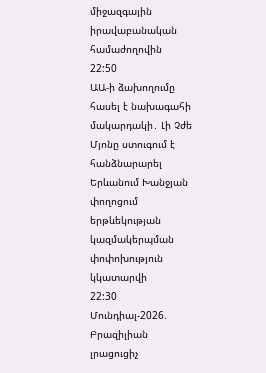միջազգային իրավաբանական համաժողովին
22:50
ԱԱ-ի ձախողումը հասել է նախագահի մակարդակի․ Լի Չժե Մյոնը ստուգում է հանձնարարել
Երևանում Խանջյան փողոցում երթևեկության կազմակերպման փոփոխություն կկատարվի
22:30
Մունդիալ-2026. Բրազիլիան լրացուցիչ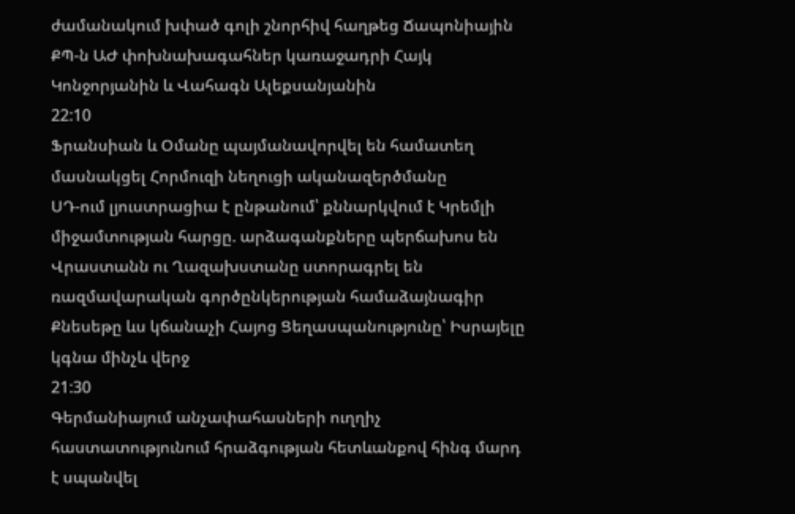ժամանակում խփած գոլի շնորհիվ հաղթեց Ճապոնիային
ՔՊ-ն ԱԺ փոխնախագահներ կառաջադրի Հայկ Կոնջորյանին և Վահագն Ալեքսանյանին
22:10
Ֆրանսիան և Օմանը պայմանավորվել են համատեղ մասնակցել Հորմուզի նեղուցի ականազերծմանը
ՍԴ-ում լյուստրացիա է ընթանում՝ քննարկվում է Կրեմլի միջամտության հարցը. արձագանքները պերճախոս են
Վրաստանն ու Ղազախստանը ստորագրել են ռազմավարական գործընկերության համաձայնագիր
Քնեսեթը ևս կճանաչի Հայոց Ցեղասպանությունը՝ Իսրայելը կգնա մինչև վերջ
21:30
Գերմանիայում անչափահասների ուղղիչ հաստատությունում հրաձգության հետևանքով հինգ մարդ է սպանվել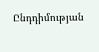Ընդդիմության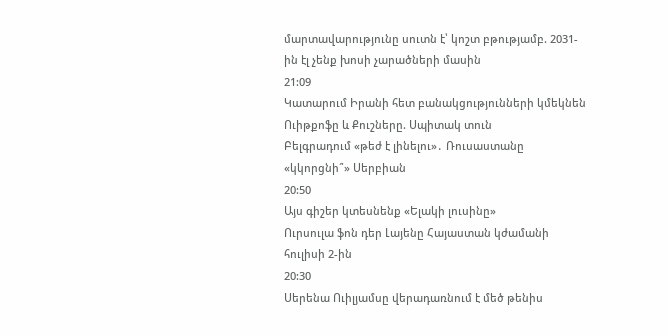մարտավարությունը սուտն է՝ կոշտ բթությամբ. 2031-ին էլ չենք խոսի չարածների մասին
21:09
Կատարում Իրանի հետ բանակցությունների կմեկնեն Ուիթքոֆը և Քուշները. Սպիտակ տուն
Բելգրադում «թեժ է լինելու»․ Ռուսաստանը «կկորցնի՞» Սերբիան
20:50
Այս գիշեր կտեսնենք «Ելակի լուսինը»
Ուրսուլա ֆոն դեր Լայենը Հայաստան կժամանի հուլիսի 2-ին
20:30
Սերենա Ուիլյամսը վերադառնում է մեծ թենիս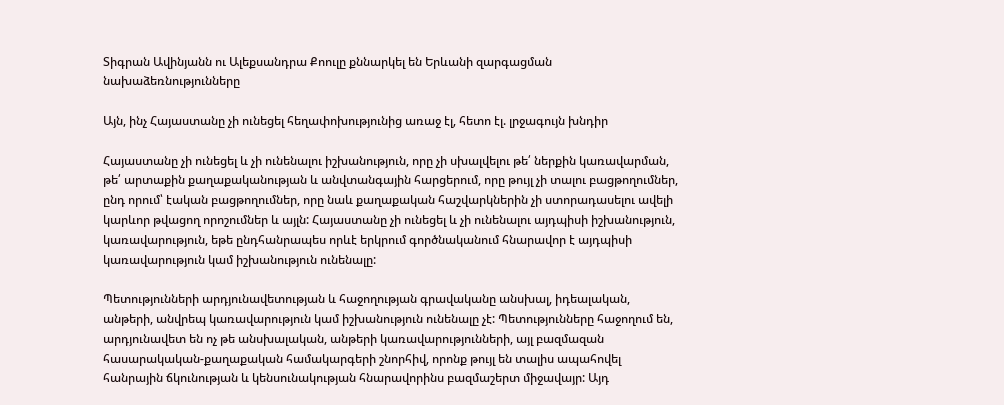Տիգրան Ավինյանն ու Ալեքսանդրա Քոուլը քննարկել են Երևանի զարգացման նախաձեռնությունները

Այն, ինչ Հայաստանը չի ունեցել հեղափոխությունից առաջ էլ, հետո էլ. լրջագույն խնդիր

Հայաստանը չի ունեցել և չի ունենալու իշխանություն, որը չի սխալվելու թե՛ ներքին կառավարման, թե՛ արտաքին քաղաքականության և անվտանգային հարցերում, որը թույլ չի տալու բացթողումներ, ընդ որում՝ էական բացթողումներ, որը նաև քաղաքական հաշվարկներին չի ստորադասելու ավելի կարևոր թվացող որոշումներ և այլն: Հայաստանը չի ունեցել և չի ունենալու այդպիսի իշխանություն, կառավարություն, եթե ընդհանրապես որևէ երկրում գործնականում հնարավոր է այդպիսի կառավարություն կամ իշխանություն ունենալը:

Պետությունների արդյունավետության և հաջողության գրավականը անսխալ, իդեալական, անթերի, անվրեպ կառավարություն կամ իշխանություն ունենալը չէ: Պետությունները հաջողում են, արդյունավետ են ոչ թե անսխալական, անթերի կառավարությունների, այլ բազմազան հասարակական-քաղաքական համակարգերի շնորհիվ, որոնք թույլ են տալիս ապահովել հանրային ճկունության և կենսունակության հնարավորինս բազմաշերտ միջավայր: Այդ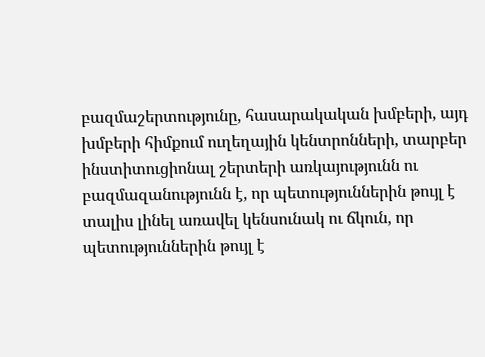բազմաշերտությունը, հասարակական խմբերի, այդ խմբերի հիմքում ուղեղային կենտրոնների, տարբեր ինստիտուցիոնալ շերտերի առկայությունն ու բազմազանությունն է, որ պետություններին թույլ է տալիս լինել առավել կենսունակ ու ճկուն, որ պետություններին թույլ է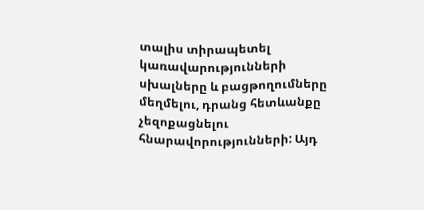տալիս տիրապետել կառավարությունների սխալները և բացթողումները մեղմելու, դրանց հետևանքը չեզոքացնելու հնարավորությունների: Այդ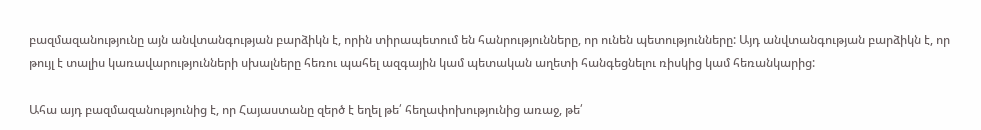բազմազանությունը այն անվտանգության բարձիկն է, որին տիրապետում են հանրությունները, որ ունեն պետությունները: Այդ անվտանգության բարձիկն է, որ թույլ է տալիս կառավարությունների սխալները հեռու պահել ազգային կամ պետական աղետի հանգեցնելու ռիսկից կամ հեռանկարից:

Ահա այդ բազմազանությունից է, որ Հայաստանը զերծ է եղել թե՛ հեղափոխությունից առաջ, թե՛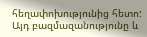հեղափոխությունից հետո: Այդ բազմազանությունը և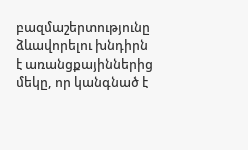բազմաշերտությունը ձևավորելու խնդիրն է առանցքայիններից մեկը, որ կանգնած է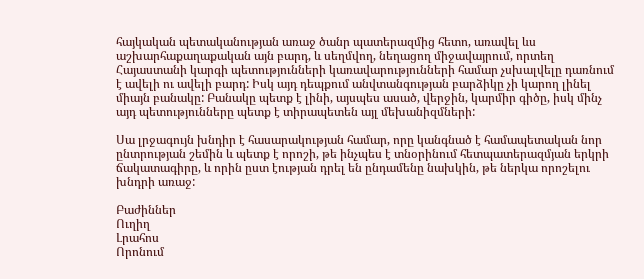հայկական պետականության առաջ ծանր պատերազմից հետո, առավել ևս աշխարհաքաղաքական այն բարդ, և սեղմվող, նեղացող միջավայրում, որտեղ Հայաստանի կարգի պետությունների կառավարությունների համար չսխալվելը դառնում է ավելի ու ավելի բարդ: Իսկ այդ դեպքում անվտանգության բարձիկը չի կարող լինել միայն բանակը: Բանակը պետք է լինի, այսպես ասած, վերջին, կարմիր գիծը, իսկ մինչ այդ պետությունները պետք է տիրապետեն այլ մեխանիզմների:

Սա լրջագույն խնդիր է հասարակության համար, որը կանգնած է համապետական նոր ընտրության շեմին և պետք է որոշի, թե ինչպես է տնօրինում հետպատերազմյան երկրի ճակատագիրը, և որին ըստ էության դրել են ընդամենը նախկին, թե ներկա որոշելու խնդրի առաջ:

Բաժիններ
Ուղիղ
Լրահոս
Որոնում